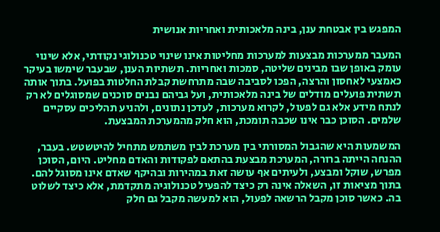המפגש בין אבטחת ענן, בינה מלאכותית ואחריות אנושית

המעבר ממערכות מבצעות למערכות מחליטות אינו שינוי טכנולוגי נקודתי, אלא שינוי עומק באופן שבו מבינים שליטה, סמכות ואחריות. תשתיות הענן, שבעבר שימשו בעיקר כאמצעי לאחסון והרצה, הפכו לסביבה שבה מתרחשת קבלת החלטות בפועל. בתוך אותה תשתית פועלים מודלים של בינה מלאכותית, ועל גביהם נבנים סוכנים שמסוגלים לא רק לנתח מידע אלא גם לפעול, לקרוא מערכות, לעדכן נתונים, ולהניע תהליכים עסקיים שלמים. הסוכן כבר אינו שכבה תומכת, הוא חלק מהמערכת המבצעת.

המשמעות היא שהגבול המסורתי בין מערכת לבין משתמש מתחיל להיטשטש. בעבר, ההנחה הייתה ברורה, המערכת מבצעת בהתאם לפקודות והאדם מחליט. היום, הסוכן מפרש, שוקל ומבצע, ולעיתים אף עושה זאת במהירות ובהיקף שאדם אינו מסוגל להם. בתוך מציאות זו, השאלה אינה רק כיצד להפעיל טכנולוגיה מתקדמת, אלא כיצד לשלוט בה. כאשר סוכן מקבל הרשאה לפעול, הוא למעשה מקבל גם חלק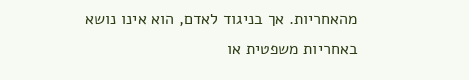מהאחריות. אך בניגוד לאדם, הוא אינו נושא באחריות משפטית או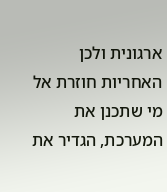ארגונית ולכן האחריות חוזרת אל מי שתכנן את המערכת, הגדיר את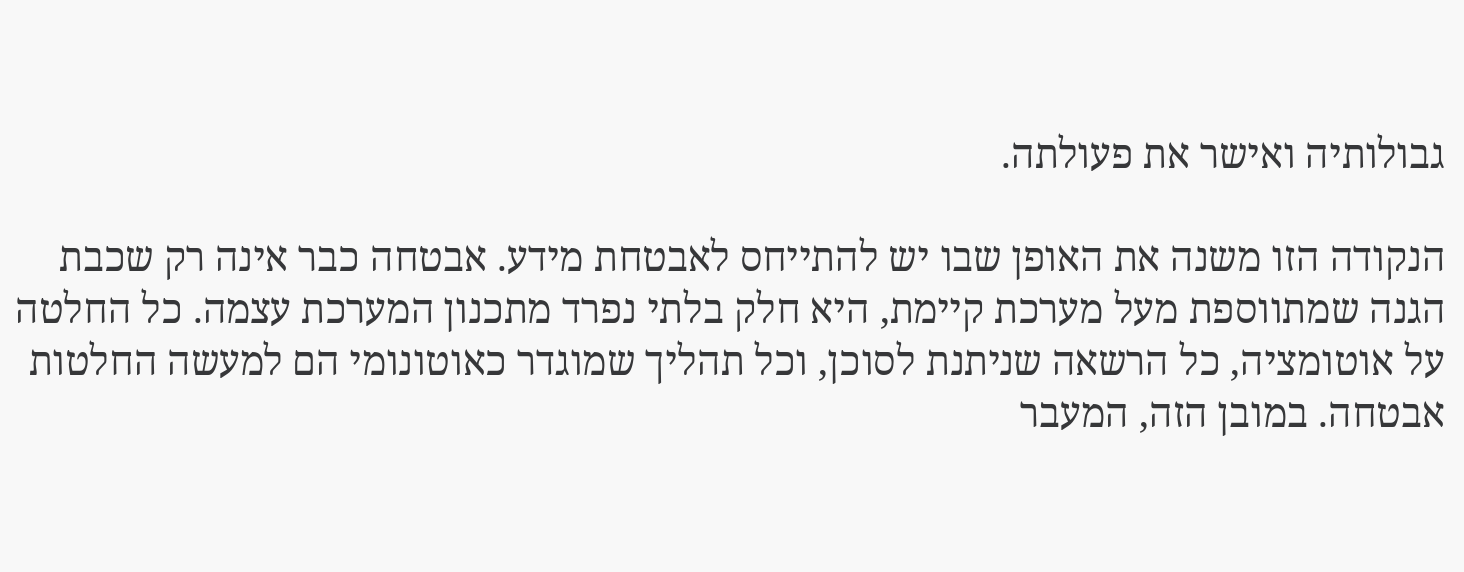גבולותיה ואישר את פעולתה.

הנקודה הזו משנה את האופן שבו יש להתייחס לאבטחת מידע. אבטחה כבר אינה רק שכבת הגנה שמתווספת מעל מערכת קיימת, היא חלק בלתי נפרד מתכנון המערכת עצמה. כל החלטה על אוטומציה, כל הרשאה שניתנת לסוכן, וכל תהליך שמוגדר כאוטונומי הם למעשה החלטות אבטחה. במובן הזה, המעבר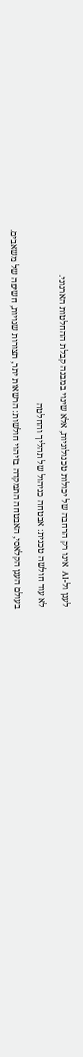לענן ול-AI  אינו רק הרחבה של יכולות טכנולוגיות, אלא שינוי במבנה קבלת ההחלטות הארגוני.

לא עוד חולשה טכנית: אבטחה כניהול של תהליך והחלטה

בעולם הענן הקלאסי, האבטחה התמקדה בזיהוי חולשות: הרשאות יתר, תצורות שגויות, חשיפה של משאבים.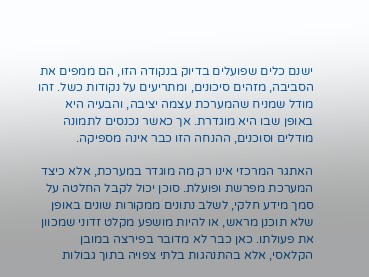ישנם כלים שפועלים בדיוק בנקודה הזו, הם ממפים את הסביבה, מזהים סיכונים, ומתריעים על נקודות כשל. זהו מודל שמניח שהמערכת עצמה יציבה, והבעיה היא באופן שבו היא מוגדרת. אך כאשר נכנסים לתמונה מודלים וסוכנים, ההנחה הזו כבר אינה מספיקה.

האתגר המרכזי אינו רק מה מוגדר במערכת, אלא כיצד המערכת מפרשת ופועלת. סוכן יכול לקבל החלטה על סמך מידע חלקי, לשלב נתונים ממקורות שונים באופן שלא תוכנן מראש, או להיות מושפע מקלט זדוני שמכוון את פעולתו. כאן כבר לא מדובר בפירצה במובן הקלאסי, אלא בהתנהגות בלתי צפויה בתוך גבולות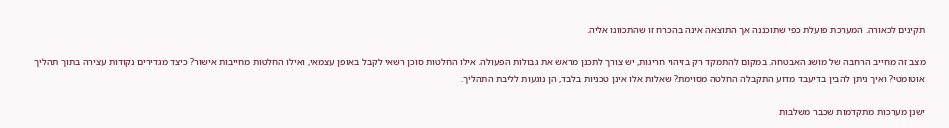תקינים לכאורה. המערכת פועלת כפי שתוכננה אך התוצאה אינה בהכרח זו שהתכוונו אליה.

מצב זה מחייב הרחבה של מושג האבטחה. במקום להתמקד רק בזיהוי חריגות, יש צורך לתכנן מראש את גבולות הפעולה. אילו החלטות סוכן רשאי לקבל באופן עצמאי, ואילו החלטות מחייבות אישור? כיצד מגדירים נקודות עצירה בתוך תהליך אוטומטי? ואיך ניתן להבין בדיעבד מדוע התקבלה החלטה מסוימת? שאלות אלו אינן טכניות בלבד, הן נוגעות לליבת התהליך.

ישנן מערכות מתקדמות שכבר משלבות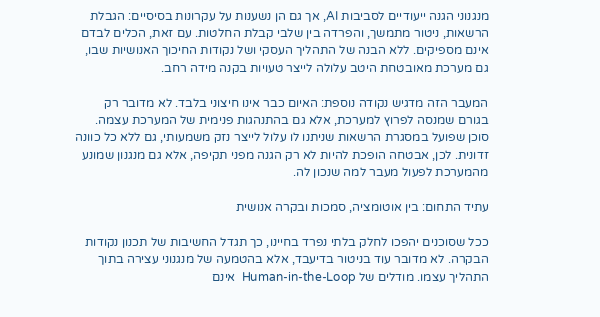מנגנוני הגנה ייעודיים לסביבות AI, אך גם הן נשענות על עקרונות בסיסיים: הגבלת הרשאות, ניטור מתמשך, והפרדה בין שלבי קבלת החלטות. עם זאת, הכלים לבדם אינם מספיקים. ללא הבנה של התהליך העסקי ושל נקודות החיכוך האנושיות שבו, גם מערכת מאובטחת היטב עלולה לייצר טעויות בקנה מידה רחב.

המעבר הזה מדגיש נקודה נוספת: האיום כבר אינו חיצוני בלבד. לא מדובר רק בגורם שמנסה לפרוץ למערכת, אלא גם בהתנהגות פנימית של המערכת עצמה. סוכן שפועל במסגרת הרשאות שניתנו לו עלול לייצר נזק משמעותי, גם ללא כל כוונה זדונית. לכן, אבטחה הופכת להיות לא רק הגנה מפני תקיפה, אלא גם מנגנון שמונע מהמערכת לפעול מעבר למה שנכון לה.

עתיד התחום: בין אוטומציה, סמכות ובקרה אנושית

ככל שסוכנים יהפכו לחלק בלתי נפרד בחיינו, כך תגדל החשיבות של תכנון נקודות הבקרה. לא מדובר עוד בניטור בדיעבד, אלא בהטמעה של מנגנוני עצירה בתוך התהליך עצמו. מודלים של Human-in-the-Loop  אינם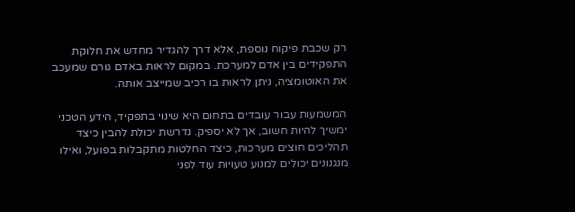רק שכבת פיקוח נוספת, אלא דרך להגדיר מחדש את חלוקת התפקידים בין אדם למערכת. במקום לראות באדם גורם שמעכב את האוטומציה, ניתן לראות בו רכיב שמייצב אותה.

המשמעות עבור עובדים בתחום היא שינוי בתפקיד, הידע הטכני ימשיך להיות חשוב, אך לא יספיק. נדרשת יכולת להבין כיצד תהליכים חוצים מערכות, כיצד החלטות מתקבלות בפועל, ואילו מנגנונים יכולים למנוע טעויות עוד לפני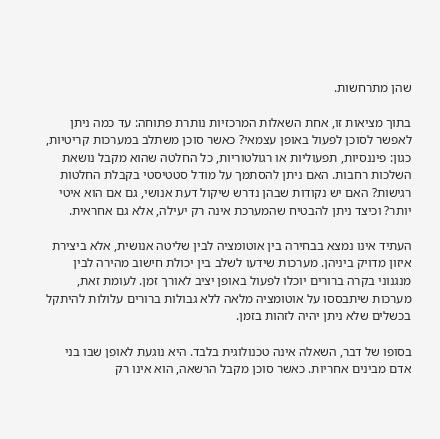שהן מתרחשות.

בתוך מציאות זו, אחת השאלות המרכזיות נותרת פתוחה: עד כמה ניתן לאפשר לסוכן לפעול באופן עצמאי? כאשר סוכן משתלב במערכות קריטיות, כגון: פיננסיות, תפעוליות או רגולטוריות, כל החלטה שהוא מקבל נושאת השלכות רחבות. האם ניתן להסתמך על מודל סטטיסטי בקבלת החלטות רגישות? האם יש נקודות שבהן נדרש שיקול דעת אנושי, גם אם הוא איטי יותר? וכיצד ניתן להבטיח שהמערכת אינה רק יעילה, אלא גם אחראית.

העתיד אינו נמצא בבחירה בין אוטומציה לבין שליטה אנושית, אלא ביצירת איזון מדויק ביניהן. מערכות שידעו לשלב בין יכולת חישוב מהירה לבין מנגנוני בקרה ברורים יוכלו לפעול באופן יציב לאורך זמן. לעומת זאת, מערכות שיתבססו על אוטומציה מלאה ללא גבולות ברורים עלולות להיתקל בכשלים שלא ניתן יהיה לזהות בזמן.

בסופו של דבר, השאלה אינה טכנולוגית בלבד. היא נוגעת לאופן שבו בני אדם מבינים אחריות. כאשר סוכן מקבל הרשאה, הוא אינו רק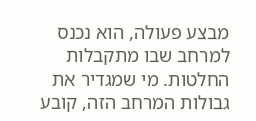מבצע פעולה, הוא נכנס למרחב שבו מתקבלות החלטות. מי שמגדיר את גבולות המרחב הזה, קובע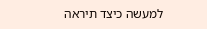למעשה כיצד תיראה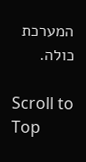המערכת כולה.

Scroll to Top